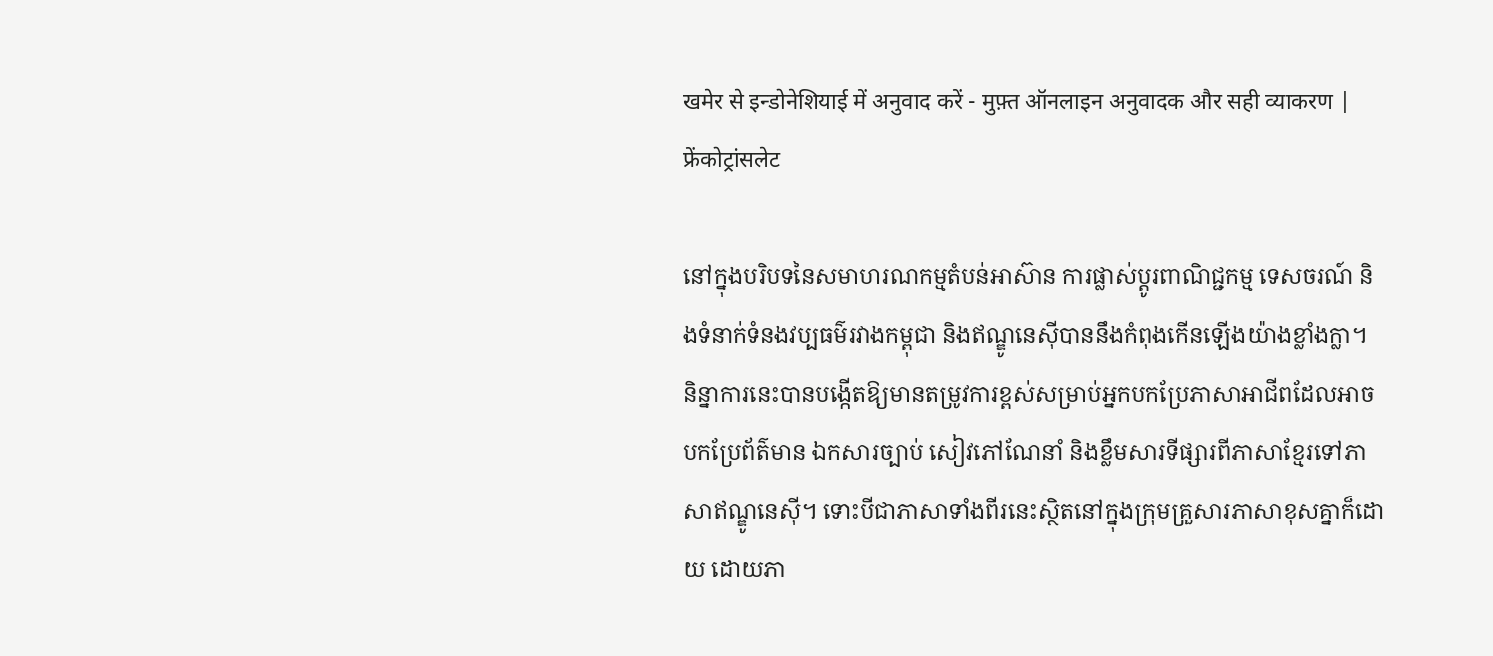खमेर से इन्डोनेशियाई में अनुवाद करें - मुफ़्त ऑनलाइन अनुवादक और सही व्याकरण | फ्रेंकोट्रांसलेट

នៅក្នុងបរិបទនៃសមាហរណកម្មតំបន់អាស៊ាន ការផ្លាស់ប្តូរពាណិជ្ជកម្ម ទេសចរណ៍ និងទំនាក់ទំនងវប្បធម៌រវាងកម្ពុជា និងឥណ្ឌូនេស៊ីបាននឹងកំពុងកើនឡើងយ៉ាងខ្លាំងក្លា។ និន្នាការនេះបានបង្កើតឱ្យមានតម្រូវការខ្ពស់សម្រាប់អ្នកបកប្រែភាសាអាជីពដែលអាចបកប្រែព័ត៌មាន ឯកសារច្បាប់ សៀវភៅណែនាំ និងខ្លឹមសារទីផ្សារពីភាសាខ្មែរទៅភាសាឥណ្ឌូនេស៊ី។ ទោះបីជាភាសាទាំងពីរនេះស្ថិតនៅក្នុងក្រុមគ្រួសារភាសាខុសគ្នាក៏ដោយ ដោយភា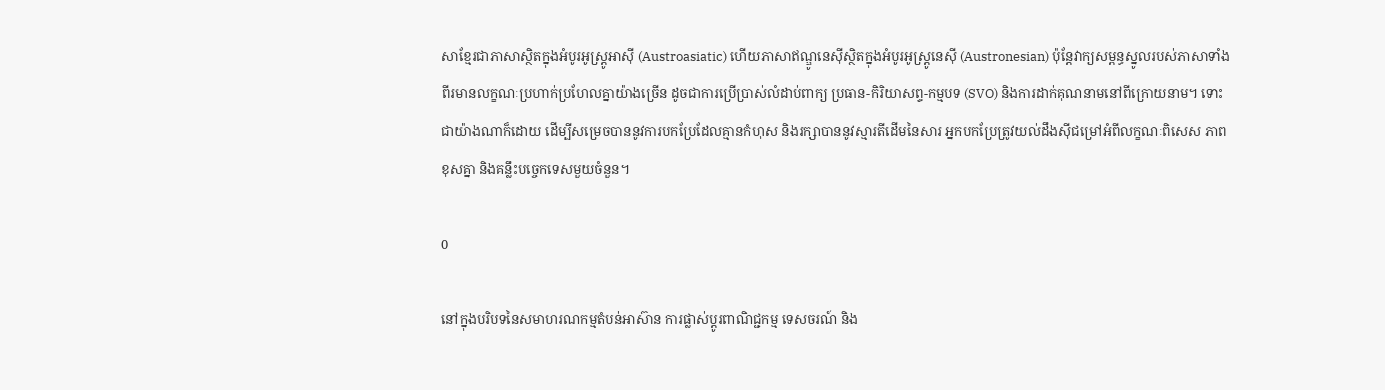សាខ្មែរជាភាសាស្ថិតក្នុងអំបូរអូស្រ្តូអាស៊ី (Austroasiatic) ហើយភាសាឥណ្ឌូនេស៊ីស្ថិតក្នុងអំបូរអូស្រ្តូនេស៊ី (Austronesian) ប៉ុន្តែវាក្យសម្ពន្ធស្នូលរបស់ភាសាទាំងពីរមានលក្ខណៈប្រហាក់ប្រហែលគ្នាយ៉ាងច្រើន ដូចជាការប្រើប្រាស់លំដាប់ពាក្យ ប្រធាន-កិរិយាសព្ទ-កម្មបទ (SVO) និងការដាក់គុណនាមនៅពីក្រោយនាម។ ទោះជាយ៉ាងណាក៏ដោយ ដើម្បីសម្រេចបាននូវការបកប្រែដែលគ្មានកំហុស និងរក្សាបាននូវស្មារតីដើមនៃសារ អ្នកបកប្រែត្រូវយល់ដឹងស៊ីជម្រៅអំពីលក្ខណៈពិសេស ភាពខុសគ្នា និងគន្លឹះបច្ចេកទេសមួយចំនួន។

0

នៅក្នុងបរិបទនៃសមាហរណកម្មតំបន់អាស៊ាន ការផ្លាស់ប្តូរពាណិជ្ជកម្ម ទេសចរណ៍ និង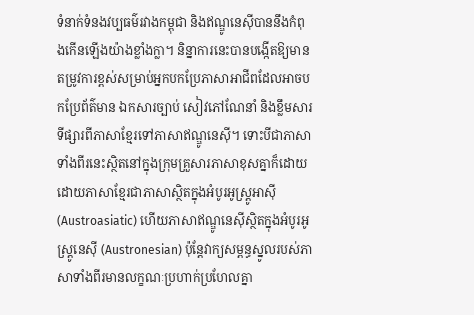ទំនាក់ទំនងវប្បធម៌រវាងកម្ពុជា និងឥណ្ឌូនេស៊ីបាននឹងកំពុងកើនឡើងយ៉ាងខ្លាំងក្លា។ និន្នាការនេះបានបង្កើតឱ្យមានតម្រូវការខ្ពស់សម្រាប់អ្នកបកប្រែភាសាអាជីពដែលអាចបកប្រែព័ត៌មាន ឯកសារច្បាប់ សៀវភៅណែនាំ និងខ្លឹមសារទីផ្សារពីភាសាខ្មែរទៅភាសាឥណ្ឌូនេស៊ី។ ទោះបីជាភាសាទាំងពីរនេះស្ថិតនៅក្នុងក្រុមគ្រួសារភាសាខុសគ្នាក៏ដោយ ដោយភាសាខ្មែរជាភាសាស្ថិតក្នុងអំបូរអូស្រ្តូអាស៊ី (Austroasiatic) ហើយភាសាឥណ្ឌូនេស៊ីស្ថិតក្នុងអំបូរអូស្រ្តូនេស៊ី (Austronesian) ប៉ុន្តែវាក្យសម្ពន្ធស្នូលរបស់ភាសាទាំងពីរមានលក្ខណៈប្រហាក់ប្រហែលគ្នា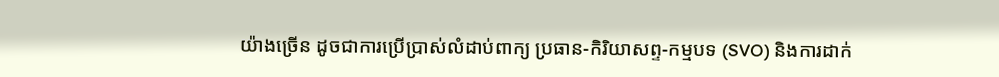យ៉ាងច្រើន ដូចជាការប្រើប្រាស់លំដាប់ពាក្យ ប្រធាន-កិរិយាសព្ទ-កម្មបទ (SVO) និងការដាក់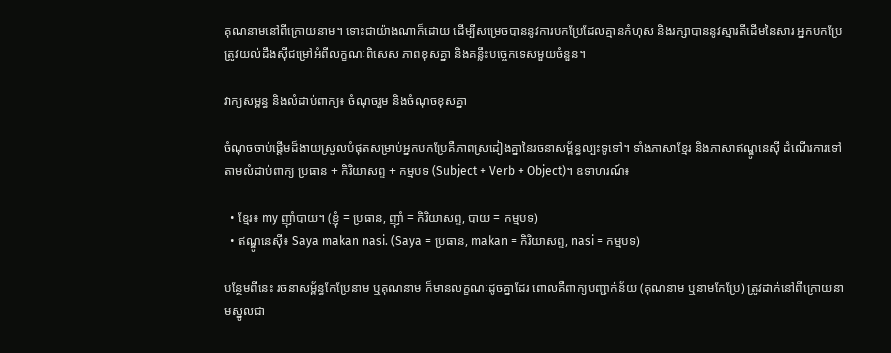គុណនាមនៅពីក្រោយនាម។ ទោះជាយ៉ាងណាក៏ដោយ ដើម្បីសម្រេចបាននូវការបកប្រែដែលគ្មានកំហុស និងរក្សាបាននូវស្មារតីដើមនៃសារ អ្នកបកប្រែត្រូវយល់ដឹងស៊ីជម្រៅអំពីលក្ខណៈពិសេស ភាពខុសគ្នា និងគន្លឹះបច្ចេកទេសមួយចំនួន។

វាក្យសម្ពន្ធ និងលំដាប់ពាក្យ៖ ចំណុចរួម និងចំណុចខុសគ្នា

ចំណុចចាប់ផ្តើមដ៏ងាយស្រួលបំផុតសម្រាប់អ្នកបកប្រែគឺភាពស្រដៀងគ្នានៃរចនាសម្ព័ន្ធល្បះទូទៅ។ ទាំងភាសាខ្មែរ និងភាសាឥណ្ឌូនេស៊ី ដំណើរការទៅតាមលំដាប់ពាក្យ ប្រធាន + កិរិយាសព្ទ + កម្មបទ (Subject + Verb + Object)។ ឧទាហរណ៍៖

  • ខ្មែរ៖ my ញ៉ាំបាយ។ (ខ្ញុំ = ប្រធាន, ញ៉ាំ = កិរិយាសព្ទ, បាយ = កម្មបទ)
  • ឥណ្ឌូនេស៊ី៖ Saya makan nasi. (Saya = ប្រធាន, makan = កិរិយាសព្ទ, nasi = កម្មបទ)

បន្ថែមពីនេះ រចនាសម្ព័ន្ធកែប្រែនាម ឬគុណនាម ក៏មានលក្ខណៈដូចគ្នាដែរ ពោលគឺពាក្យបញ្ជាក់ន័យ (គុណនាម ឬនាមកែប្រែ) ត្រូវដាក់នៅពីក្រោយនាមស្នូលជា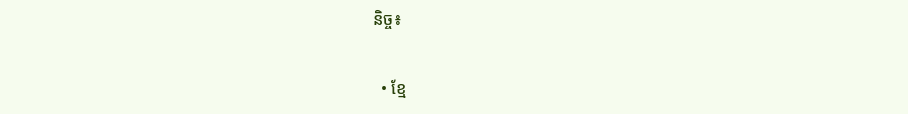និច្ច៖

  • ខ្មែ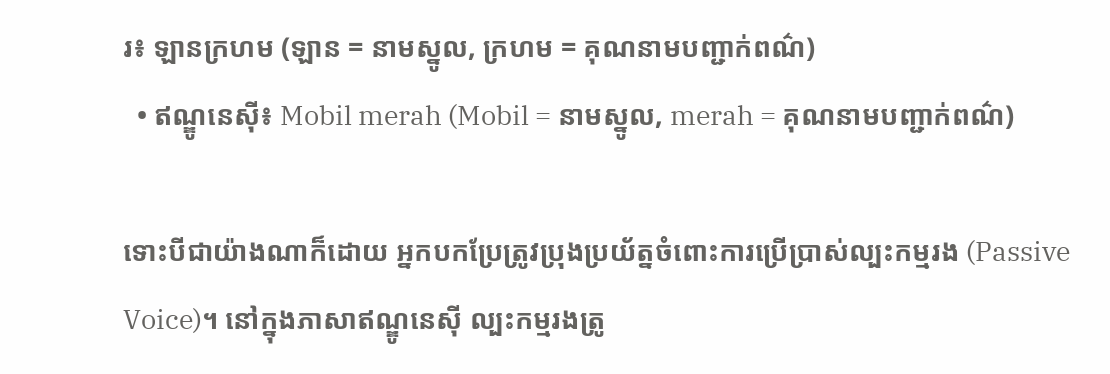រ៖ ឡានក្រហម (ឡាន = នាមស្នូល, ក្រហម = គុណនាមបញ្ជាក់ពណ៌)
  • ឥណ្ឌូនេស៊ី៖ Mobil merah (Mobil = នាមស្នូល, merah = គុណនាមបញ្ជាក់ពណ៌)

ទោះបីជាយ៉ាងណាក៏ដោយ អ្នកបកប្រែត្រូវប្រុងប្រយ័ត្នចំពោះការប្រើប្រាស់ល្បះកម្មរង (Passive Voice)។ នៅក្នុងភាសាឥណ្ឌូនេស៊ី ល្បះកម្មរងត្រូ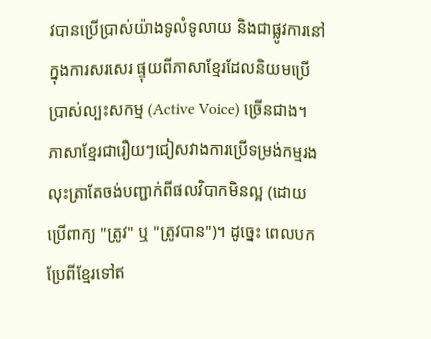វបានប្រើប្រាស់យ៉ាងទូលំទូលាយ និងជាផ្លូវការនៅក្នុងការសរសេរ ផ្ទុយពីភាសាខ្មែរដែលនិយមប្រើប្រាស់ល្បះសកម្ម (Active Voice) ច្រើនជាង។ ភាសាខ្មែរជារឿយៗជៀសវាងការប្រើទម្រង់កម្មរង លុះត្រាតែចង់បញ្ជាក់ពីផលវិបាកមិនល្អ (ដោយប្រើពាក្យ "ត្រូវ" ឬ "ត្រូវបាន")។ ដូច្នេះ ពេលបកប្រែពីខ្មែរទៅឥ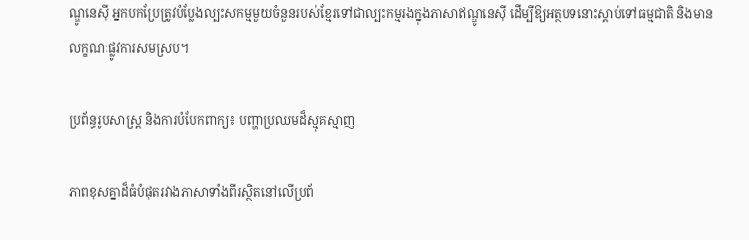ណ្ឌូនេស៊ី អ្នកបកប្រែត្រូវបំប្លែងល្បះសកម្មមួយចំនួនរបស់ខ្មែរទៅជាល្បះកម្មរងក្នុងភាសាឥណ្ឌូនេស៊ី ដើម្បីឱ្យអត្ថបទនោះស្តាប់ទៅធម្មជាតិ និងមានលក្ខណៈផ្លូវការសមស្រប។

ប្រព័ន្ធរូបសាស្ត្រ និងការបំបែកពាក្យ៖ បញ្ហាប្រឈមដ៏ស្មុគស្មាញ

ភាពខុសគ្នាដ៏ធំបំផុតរវាងភាសាទាំងពីរស្ថិតនៅលើប្រព័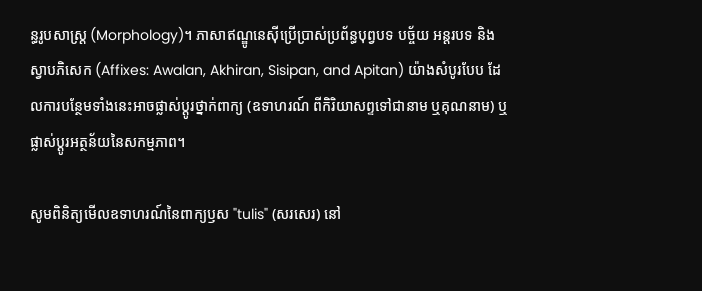ន្ធរូបសាស្ត្រ (Morphology)។ ភាសាឥណ្ឌូនេស៊ីប្រើប្រាស់ប្រព័ន្ធបុព្វបទ បច្ច័យ អន្តរបទ និងស្វាបភិសេក (Affixes: Awalan, Akhiran, Sisipan, and Apitan) យ៉ាងសំបូរបែប ដែលការបន្ថែមទាំងនេះអាចផ្លាស់ប្តូរថ្នាក់ពាក្យ (ឧទាហរណ៍ ពីកិរិយាសព្ទទៅជានាម ឬគុណនាម) ឬផ្លាស់ប្តូរអត្ថន័យនៃសកម្មភាព។

សូមពិនិត្យមើលឧទាហរណ៍នៃពាក្យឫស "tulis" (សរសេរ) នៅ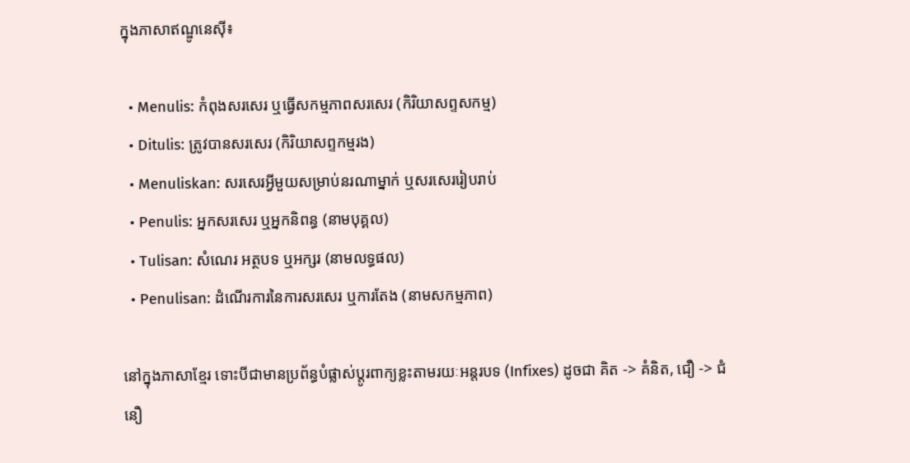ក្នុងភាសាឥណ្ឌូនេស៊ី៖

  • Menulis: កំពុងសរសេរ ឬធ្វើសកម្មភាពសរសេរ (កិរិយាសព្ទសកម្ម)
  • Ditulis: ត្រូវបានសរសេរ (កិរិយាសព្ទកម្មរង)
  • Menuliskan: សរសេរអ្វីមួយសម្រាប់នរណាម្នាក់ ឬសរសេររៀបរាប់
  • Penulis: អ្នកសរសេរ ឬអ្នកនិពន្ធ (នាមបុគ្គល)
  • Tulisan: សំណេរ អត្ថបទ ឬអក្សរ (នាមលទ្ធផល)
  • Penulisan: ដំណើរការនៃការសរសេរ ឬការតែង (នាមសកម្មភាព)

នៅក្នុងភាសាខ្មែរ ទោះបីជាមានប្រព័ន្ធបំផ្លាស់ប្តូរពាក្យខ្លះតាមរយៈអន្តរបទ (Infixes) ដូចជា គិត -> គំនិត, ជឿ -> ជំនឿ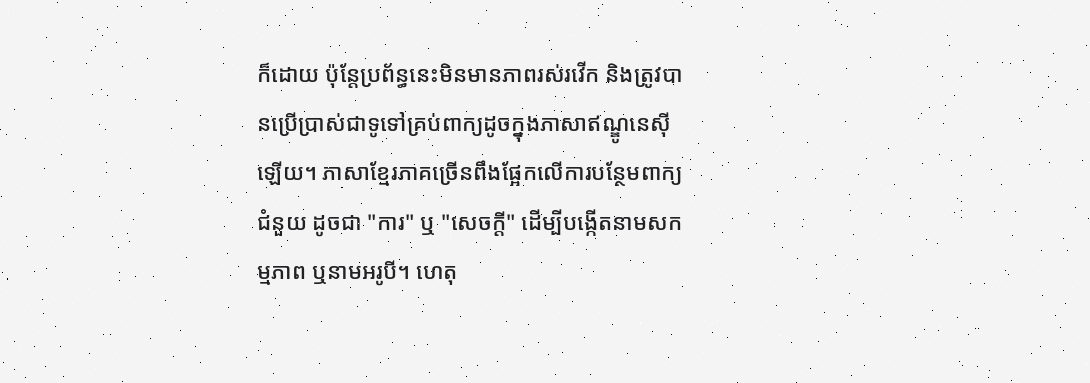ក៏ដោយ ប៉ុន្តែប្រព័ន្ធនេះមិនមានភាពរស់រវើក និងត្រូវបានប្រើប្រាស់ជាទូទៅគ្រប់ពាក្យដូចក្នុងភាសាឥណ្ឌូនេស៊ីឡើយ។ ភាសាខ្មែរភាគច្រើនពឹងផ្អែកលើការបន្ថែមពាក្យជំនួយ ដូចជា "ការ" ឬ "សេចក្តី" ដើម្បីបង្កើតនាមសកម្មភាព ឬនាមអរូបី។ ហេតុ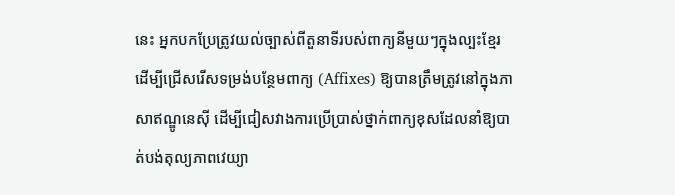នេះ អ្នកបកប្រែត្រូវយល់ច្បាស់ពីតួនាទីរបស់ពាក្យនីមួយៗក្នុងល្បះខ្មែរ ដើម្បីជ្រើសរើសទម្រង់បន្ថែមពាក្យ (Affixes) ឱ្យបានត្រឹមត្រូវនៅក្នុងភាសាឥណ្ឌូនេស៊ី ដើម្បីជៀសវាងការប្រើប្រាស់ថ្នាក់ពាក្យខុសដែលនាំឱ្យបាត់បង់តុល្យភាពវេយ្យា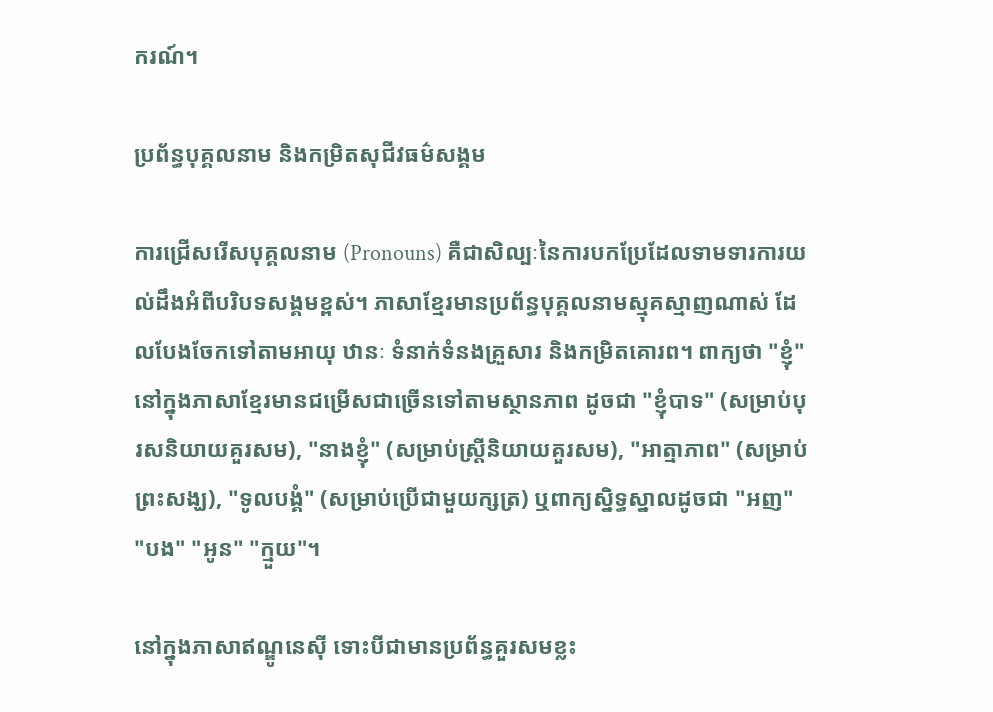ករណ៍។

ប្រព័ន្ធបុគ្គលនាម និងកម្រិតសុជីវធម៌សង្គម

ការជ្រើសរើសបុគ្គលនាម (Pronouns) គឺជាសិល្បៈនៃការបកប្រែដែលទាមទារការយល់ដឹងអំពីបរិបទសង្គមខ្ពស់។ ភាសាខ្មែរមានប្រព័ន្ធបុគ្គលនាមស្មុគស្មាញណាស់ ដែលបែងចែកទៅតាមអាយុ ឋានៈ ទំនាក់ទំនងគ្រួសារ និងកម្រិតគោរព។ ពាក្យថា "ខ្ញុំ" នៅក្នុងភាសាខ្មែរមានជម្រើសជាច្រើនទៅតាមស្ថានភាព ដូចជា "ខ្ញុំបាទ" (សម្រាប់បុរសនិយាយគួរសម), "នាងខ្ញុំ" (សម្រាប់ស្ត្រីនិយាយគួរសម), "អាត្មាភាព" (សម្រាប់ព្រះសង្ឃ), "ទូលបង្គំ" (សម្រាប់ប្រើជាមួយក្សត្រ) ឬពាក្យស្និទ្ធស្នាលដូចជា "អញ" "បង" "អូន" "ក្មួយ"។

នៅក្នុងភាសាឥណ្ឌូនេស៊ី ទោះបីជាមានប្រព័ន្ធគួរសមខ្លះ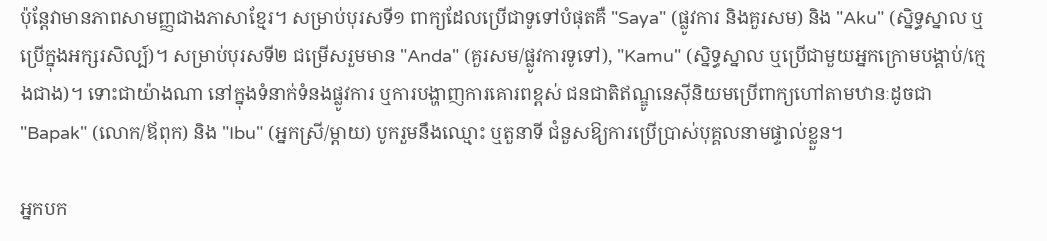ប៉ុន្តែវាមានភាពសាមញ្ញជាងភាសាខ្មែរ។ សម្រាប់បុរសទី១ ពាក្យដែលប្រើជាទូទៅបំផុតគឺ "Saya" (ផ្លូវការ និងគួរសម) និង "Aku" (ស្និទ្ធស្នាល ឬប្រើក្នុងអក្សរសិល្ប៍)។ សម្រាប់បុរសទី២ ជម្រើសរួមមាន "Anda" (គួរសម/ផ្លូវការទូទៅ), "Kamu" (ស្និទ្ធស្នាល ឬប្រើជាមួយអ្នកក្រោមបង្គាប់/ក្មេងជាង)។ ទោះជាយ៉ាងណា នៅក្នុងទំនាក់ទំនងផ្លូវការ ឬការបង្ហាញការគោរពខ្ពស់ ជនជាតិឥណ្ឌូនេស៊ីនិយមប្រើពាក្យហៅតាមឋានៈដូចជា "Bapak" (លោក/ឪពុក) និង "Ibu" (អ្នកស្រី/ម្តាយ) បូករួមនឹងឈ្មោះ ឬតួនាទី ជំនួសឱ្យការប្រើប្រាស់បុគ្គលនាមផ្ទាល់ខ្លួន។

អ្នកបក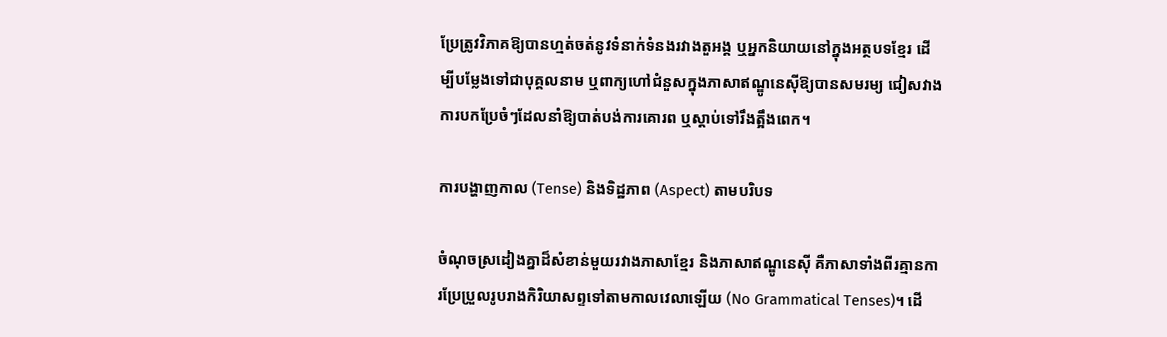ប្រែត្រូវវិភាគឱ្យបានហ្មត់ចត់នូវទំនាក់ទំនងរវាងតួអង្គ ឬអ្នកនិយាយនៅក្នុងអត្ថបទខ្មែរ ដើម្បីបម្លែងទៅជាបុគ្គលនាម ឬពាក្យហៅជំនួសក្នុងភាសាឥណ្ឌូនេស៊ីឱ្យបានសមរម្យ ជៀសវាងការបកប្រែចំៗដែលនាំឱ្យបាត់បង់ការគោរព ឬស្តាប់ទៅរឹងត្អឹងពេក។

ការបង្ហាញកាល (Tense) និងទិដ្ឋភាព (Aspect) តាមបរិបទ

ចំណុចស្រដៀងគ្នាដ៏សំខាន់មួយរវាងភាសាខ្មែរ និងភាសាឥណ្ឌូនេស៊ី គឺភាសាទាំងពីរគ្មានការប្រែប្រួលរូបរាងកិរិយាសព្ទទៅតាមកាលវេលាឡើយ (No Grammatical Tenses)។ ដើ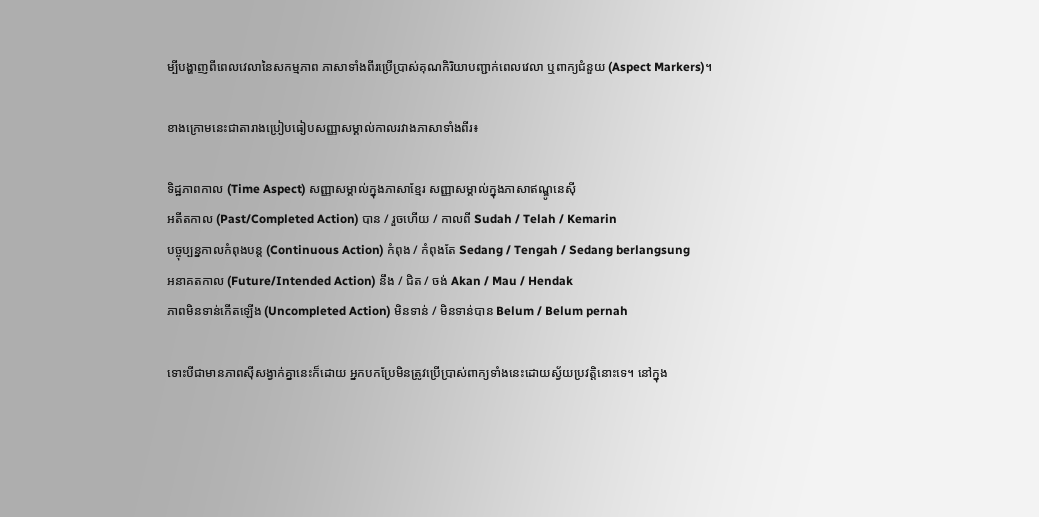ម្បីបង្ហាញពីពេលវេលានៃសកម្មភាព ភាសាទាំងពីរប្រើប្រាស់គុណកិរិយាបញ្ជាក់ពេលវេលា ឬពាក្យជំនួយ (Aspect Markers)។

ខាងក្រោមនេះជាតារាងប្រៀបធៀបសញ្ញាសម្គាល់កាលរវាងភាសាទាំងពីរ៖

ទិដ្ឋភាពកាល (Time Aspect) សញ្ញាសម្គាល់ក្នុងភាសាខ្មែរ សញ្ញាសម្គាល់ក្នុងភាសាឥណ្ឌូនេស៊ី
អតីតកាល (Past/Completed Action) បាន / រួចហើយ / កាលពី Sudah / Telah / Kemarin
បច្ចុប្បន្នកាលកំពុងបន្ត (Continuous Action) កំពុង / កំពុងតែ Sedang / Tengah / Sedang berlangsung
អនាគតកាល (Future/Intended Action) នឹង / ជិត / ចង់ Akan / Mau / Hendak
ភាពមិនទាន់កើតឡើង (Uncompleted Action) មិនទាន់ / មិនទាន់បាន Belum / Belum pernah

ទោះបីជាមានភាពស៊ីសង្វាក់គ្នានេះក៏ដោយ អ្នកបកប្រែមិនត្រូវប្រើប្រាស់ពាក្យទាំងនេះដោយស្វ័យប្រវត្តិនោះទេ។ នៅក្នុង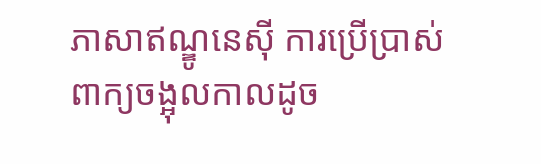ភាសាឥណ្ឌូនេស៊ី ការប្រើប្រាស់ពាក្យចង្អុលកាលដូច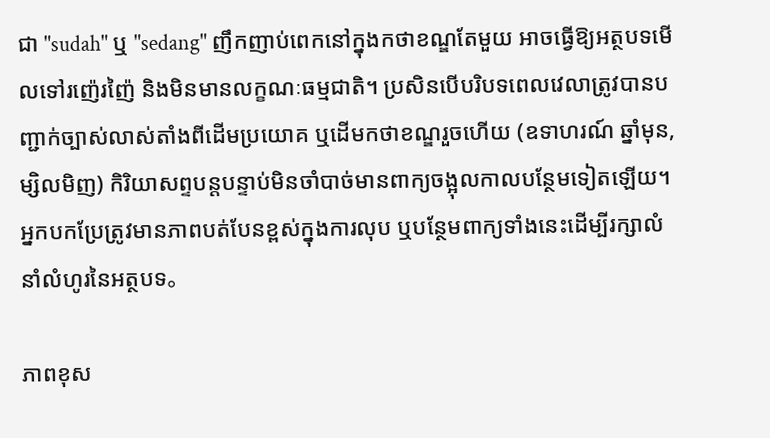ជា "sudah" ឬ "sedang" ញឹកញាប់ពេកនៅក្នុងកថាខណ្ឌតែមួយ អាចធ្វើឱ្យអត្ថបទមើលទៅរញ៉េរញ៉ៃ និងមិនមានលក្ខណៈធម្មជាតិ។ ប្រសិនបើបរិបទពេលវេលាត្រូវបានបញ្ជាក់ច្បាស់លាស់តាំងពីដើមប្រយោគ ឬដើមកថាខណ្ឌរួចហើយ (ឧទាហរណ៍ ឆ្នាំមុន, ម្សិលមិញ) កិរិយាសព្ទបន្តបន្ទាប់មិនចាំបាច់មានពាក្យចង្អុលកាលបន្ថែមទៀតឡើយ។ អ្នកបកប្រែត្រូវមានភាពបត់បែនខ្ពស់ក្នុងការលុប ឬបន្ថែមពាក្យទាំងនេះដើម្បីរក្សាលំនាំលំហូរនៃអត្ថបទ。

ភាពខុស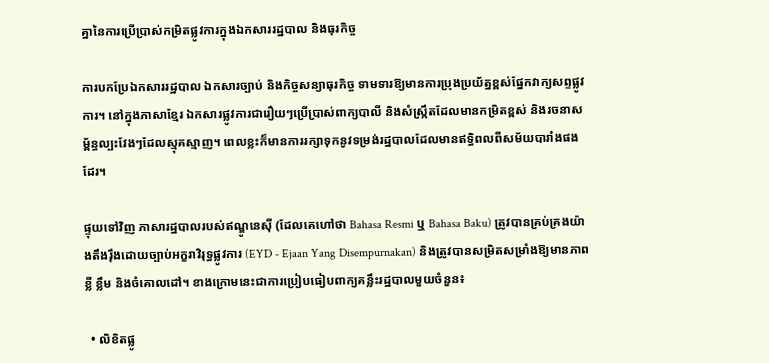គ្នានៃការប្រើប្រាស់កម្រិតផ្លូវការក្នុងឯកសាររដ្ឋបាល និងធុរកិច្ច

ការបកប្រែឯកសាររដ្ឋបាល ឯកសារច្បាប់ និងកិច្ចសន្យាធុរកិច្ច ទាមទារឱ្យមានការប្រុងប្រយ័ត្នខ្ពស់ផ្នែកវាក្យសព្ទផ្លូវការ។ នៅក្នុងភាសាខ្មែរ ឯកសារផ្លូវការជារឿយៗប្រើប្រាស់ពាក្យបាលី និងសំស្រ្កឹតដែលមានកម្រិតខ្ពស់ និងរចនាសម្ព័ន្ធល្បះវែងៗដែលស្មុគស្មាញ។ ពេលខ្លះក៏មានការរក្សាទុកនូវទម្រង់រដ្ឋបាលដែលមានឥទ្ធិពលពីសម័យបារាំងផងដែរ។

ផ្ទុយទៅវិញ ភាសារដ្ឋបាលរបស់ឥណ្ឌូនេស៊ី (ដែលគេហៅថា Bahasa Resmi ឬ Bahasa Baku) ត្រូវបានគ្រប់គ្រងយ៉ាងតឹងរ៉ឹងដោយច្បាប់អក្ខរាវិរុទ្ធផ្លូវការ (EYD - Ejaan Yang Disempurnakan) និងត្រូវបានសម្រិតសម្រាំងឱ្យមានភាពខ្លី ខ្លឹម និងចំគោលដៅ។ ខាងក្រោមនេះជាការប្រៀបធៀបពាក្យគន្លឹះរដ្ឋបាលមួយចំនួន៖

  • លិខិតផ្លូ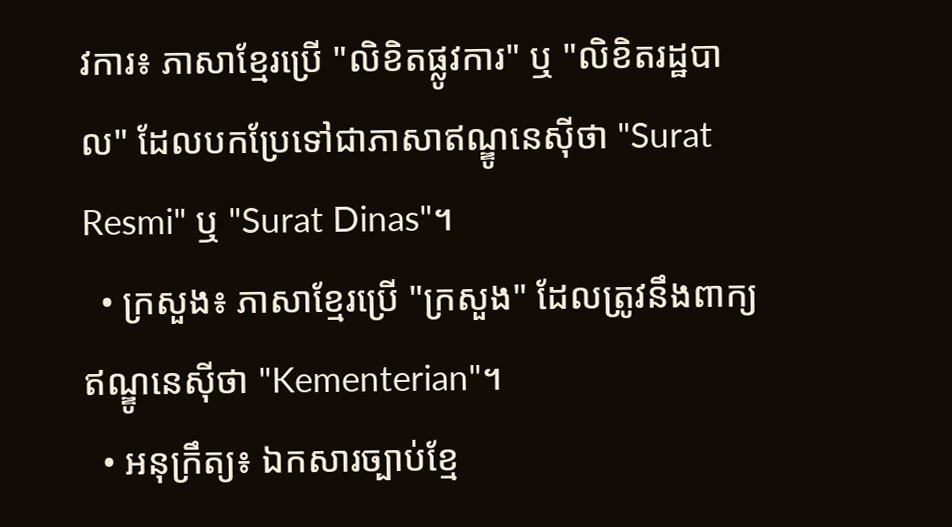វការ៖ ភាសាខ្មែរប្រើ "លិខិតផ្លូវការ" ឬ "លិខិតរដ្ឋបាល" ដែលបកប្រែទៅជាភាសាឥណ្ឌូនេស៊ីថា "Surat Resmi" ឬ "Surat Dinas"។
  • ក្រសួង៖ ភាសាខ្មែរប្រើ "ក្រសួង" ដែលត្រូវនឹងពាក្យឥណ្ឌូនេស៊ីថា "Kementerian"។
  • អនុក្រឹត្យ៖ ឯកសារច្បាប់ខ្មែ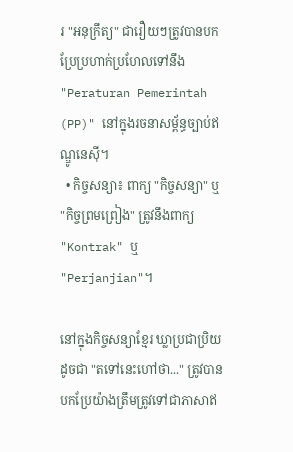រ "អនុក្រឹត្យ" ជារឿយៗត្រូវបានបកប្រែប្រហាក់ប្រហែលទៅនឹង "Peraturan Pemerintah (PP)" នៅក្នុងរចនាសម្ព័ន្ធច្បាប់ឥណ្ឌូនេស៊ី។
  • កិច្ចសន្យា៖ ពាក្យ "កិច្ចសន្យា" ឬ "កិច្ចព្រមព្រៀង" ត្រូវនឹងពាក្យ "Kontrak" ឬ "Perjanjian"។

នៅក្នុងកិច្ចសន្យាខ្មែរ ឃ្លាប្រជាប្រិយដូចជា "តទៅនេះហៅថា..." ត្រូវបានបកប្រែយ៉ាងត្រឹមត្រូវទៅជាភាសាឥ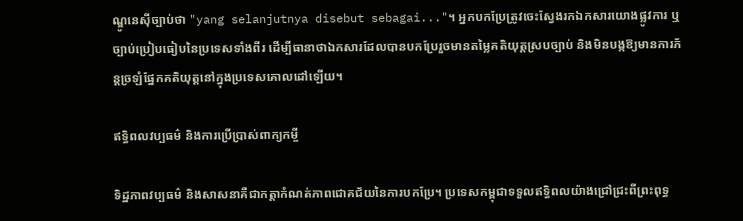ណ្ឌូនេស៊ីច្បាប់ថា "yang selanjutnya disebut sebagai..."។ អ្នកបកប្រែត្រូវចេះស្វែងរកឯកសារយោងផ្លូវការ ឬច្បាប់ប្រៀបធៀបនៃប្រទេសទាំងពីរ ដើម្បីធានាថាឯកសារដែលបានបកប្រែរួចមានតម្លៃគតិយុត្តស្របច្បាប់ និងមិនបង្កឱ្យមានការភ័ន្តច្រឡំផ្នែកគតិយុត្តនៅក្នុងប្រទេសគោលដៅឡើយ។

ឥទ្ធិពលវប្បធម៌ និងការប្រើប្រាស់ពាក្យកម្ចី

ទិដ្ឋភាពវប្បធម៌ និងសាសនាគឺជាកត្តាកំណត់ភាពជោគជ័យនៃការបកប្រែ។ ប្រទេសកម្ពុជាទទួលឥទ្ធិពលយ៉ាងជ្រៅជ្រះពីព្រះពុទ្ធ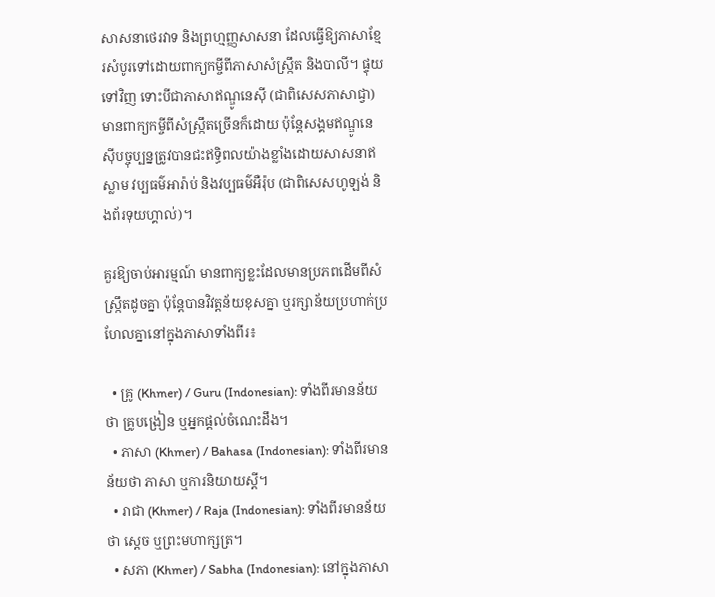សាសនាថេរវាទ និងព្រហ្មញ្ញសាសនា ដែលធ្វើឱ្យភាសាខ្មែរសំបូរទៅដោយពាក្យកម្ចីពីភាសាសំស្រ្កឹត និងបាលី។ ផ្ទុយទៅវិញ ទោះបីជាភាសាឥណ្ឌូនេស៊ី (ជាពិសេសភាសាជ្វា) មានពាក្យកម្ចីពីសំស្រ្កឹតច្រើនក៏ដោយ ប៉ុន្តែសង្គមឥណ្ឌូនេស៊ីបច្ចុប្បន្នត្រូវបានជះឥទ្ធិពលយ៉ាងខ្លាំងដោយសាសនាឥស្លាម វប្បធម៌អារ៉ាប់ និងវប្បធម៌អឺរ៉ុប (ជាពិសេសហូឡង់ និងព័រទុយហ្គាល់)។

គួរឱ្យចាប់អារម្មណ៍ មានពាក្យខ្លះដែលមានប្រភពដើមពីសំស្រ្កឹតដូចគ្នា ប៉ុន្តែបានវិវត្តន័យខុសគ្នា ឬរក្សាន័យប្រហាក់ប្រហែលគ្នានៅក្នុងភាសាទាំងពីរ៖

  • គ្រូ (Khmer) / Guru (Indonesian): ទាំងពីរមានន័យថា គ្រូបង្រៀន ឬអ្នកផ្តល់ចំណេះដឹង។
  • ភាសា (Khmer) / Bahasa (Indonesian): ទាំងពីរមានន័យថា ភាសា ឬការនិយាយស្តី។
  • រាជា (Khmer) / Raja (Indonesian): ទាំងពីរមានន័យថា ស្តេច ឬព្រះមហាក្សត្រ។
  • សភា (Khmer) / Sabha (Indonesian): នៅក្នុងភាសា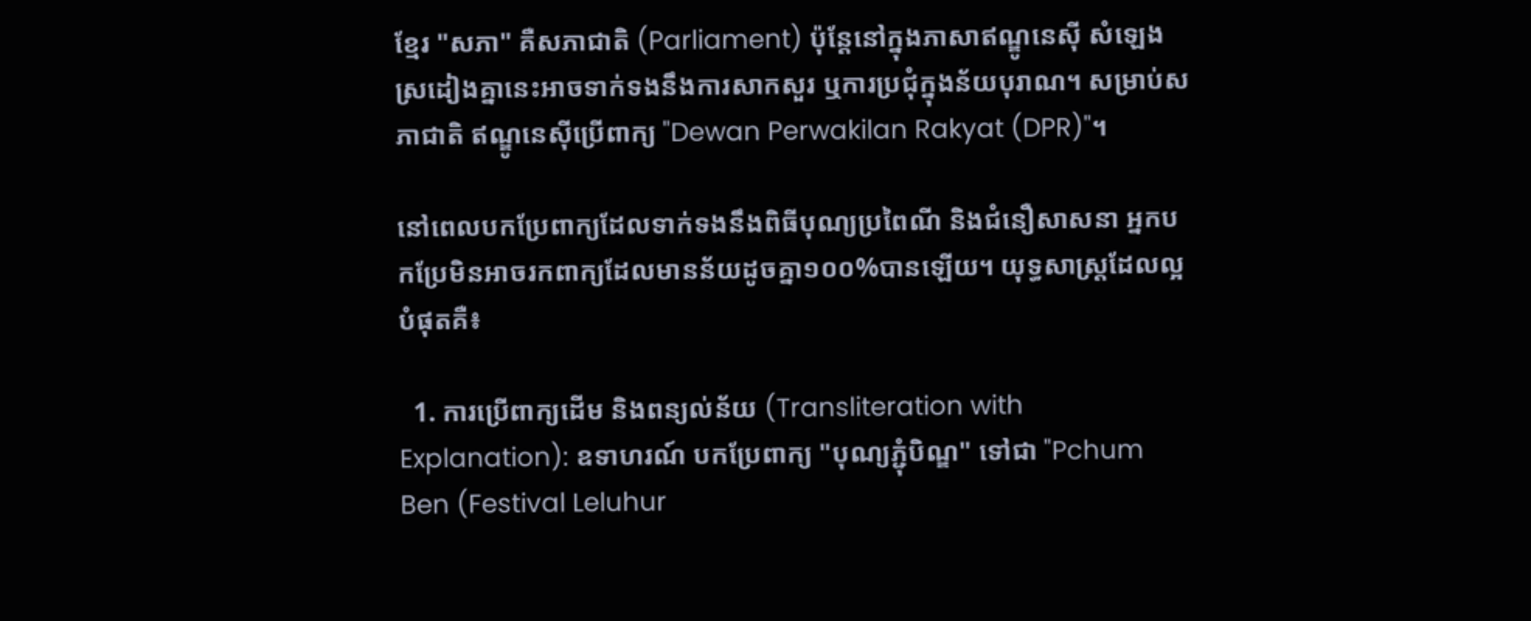ខ្មែរ "សភា" គឺសភាជាតិ (Parliament) ប៉ុន្តែនៅក្នុងភាសាឥណ្ឌូនេស៊ី សំឡេងស្រដៀងគ្នានេះអាចទាក់ទងនឹងការសាកសួរ ឬការប្រជុំក្នុងន័យបុរាណ។ សម្រាប់សភាជាតិ ឥណ្ឌូនេស៊ីប្រើពាក្យ "Dewan Perwakilan Rakyat (DPR)"។

នៅពេលបកប្រែពាក្យដែលទាក់ទងនឹងពិធីបុណ្យប្រពៃណី និងជំនឿសាសនា អ្នកបកប្រែមិនអាចរកពាក្យដែលមានន័យដូចគ្នា១០០%បានឡើយ។ យុទ្ធសាស្ត្រដែលល្អបំផុតគឺ៖

  1. ការប្រើពាក្យដើម និងពន្យល់ន័យ (Transliteration with Explanation): ឧទាហរណ៍ បកប្រែពាក្យ "បុណ្យភ្ជុំបិណ្ឌ" ទៅជា "Pchum Ben (Festival Leluhur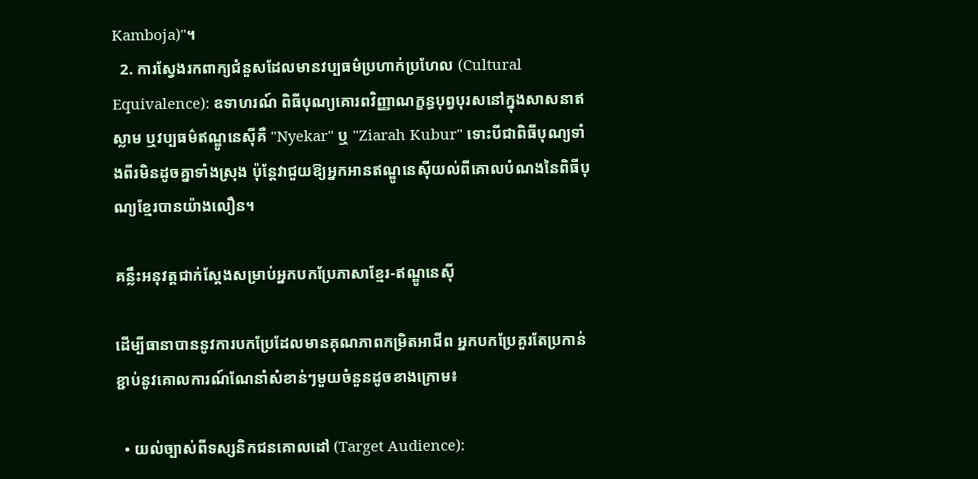Kamboja)"។
  2. ការស្វែងរកពាក្យជំនួសដែលមានវប្បធម៌ប្រហាក់ប្រហែល (Cultural Equivalence): ឧទាហរណ៍ ពិធីបុណ្យគោរពវិញ្ញាណក្ខន្ធបុព្វបុរសនៅក្នុងសាសនាឥស្លាម ឬវប្បធម៌ឥណ្ឌូនេស៊ីគឺ "Nyekar" ឬ "Ziarah Kubur" ទោះបីជាពិធីបុណ្យទាំងពីរមិនដូចគ្នាទាំងស្រុង ប៉ុន្តែវាជួយឱ្យអ្នកអានឥណ្ឌូនេស៊ីយល់ពីគោលបំណងនៃពិធីបុណ្យខ្មែរបានយ៉ាងលឿន។

គន្លឹះអនុវត្តជាក់ស្តែងសម្រាប់អ្នកបកប្រែភាសាខ្មែរ-ឥណ្ឌូនេស៊ី

ដើម្បីធានាបាននូវការបកប្រែដែលមានគុណភាពកម្រិតអាជីព អ្នកបកប្រែគួរតែប្រកាន់ខ្ជាប់នូវគោលការណ៍ណែនាំសំខាន់ៗមួយចំនួនដូចខាងក្រោម៖

  • យល់ច្បាស់ពីទស្សនិកជនគោលដៅ (Target Audience):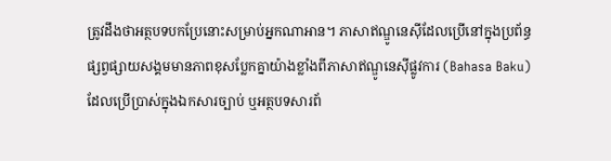ត្រូវដឹងថាអត្ថបទបកប្រែនោះសម្រាប់អ្នកណាអាន។ ភាសាឥណ្ឌូនេស៊ីដែលប្រើនៅក្នុងប្រព័ន្ធផ្សព្វផ្សាយសង្គមមានភាពខុសប្លែកគ្នាយ៉ាងខ្លាំងពីភាសាឥណ្ឌូនេស៊ីផ្លូវការ (Bahasa Baku) ដែលប្រើប្រាស់ក្នុងឯកសារច្បាប់ ឬអត្ថបទសារព័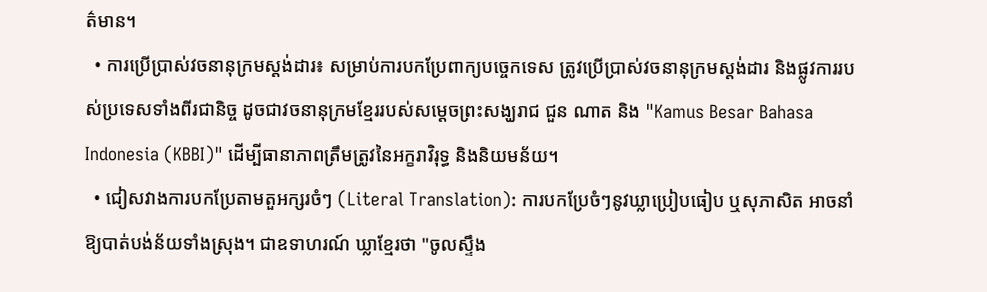ត៌មាន។
  • ការប្រើប្រាស់វចនានុក្រមស្តង់ដារ៖ សម្រាប់ការបកប្រែពាក្យបច្ចេកទេស ត្រូវប្រើប្រាស់វចនានុក្រមស្តង់ដារ និងផ្លូវការរបស់ប្រទេសទាំងពីរជានិច្ច ដូចជាវចនានុក្រមខ្មែររបស់សម្តេចព្រះសង្ឃរាជ ជួន ណាត និង "Kamus Besar Bahasa Indonesia (KBBI)" ដើម្បីធានាភាពត្រឹមត្រូវនៃអក្ខរាវិរុទ្ធ និងនិយមន័យ។
  • ជៀសវាងការបកប្រែតាមតួអក្សរចំៗ (Literal Translation): ការបកប្រែចំៗនូវឃ្លាប្រៀបធៀប ឬសុភាសិត អាចនាំឱ្យបាត់បង់ន័យទាំងស្រុង។ ជាឧទាហរណ៍ ឃ្លាខ្មែរថា "ចូលស្ទឹង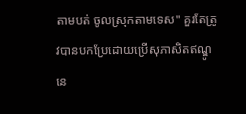តាមបត់ ចូលស្រុកតាមទេស" គួរតែត្រូវបានបកប្រែដោយប្រើសុភាសិតឥណ្ឌូនេ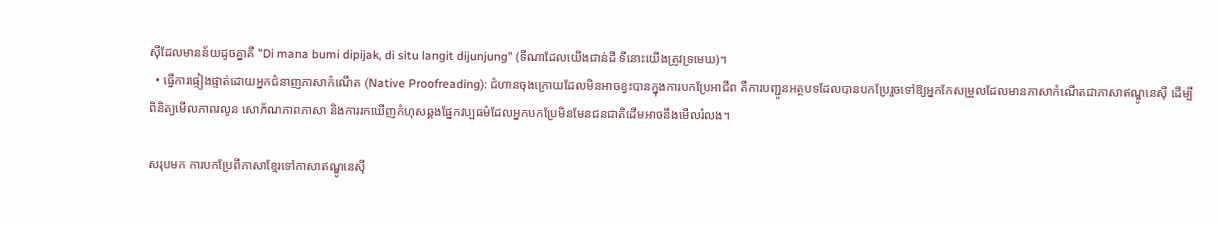ស៊ីដែលមានន័យដូចគ្នាគឺ "Di mana bumi dipijak, di situ langit dijunjung" (ទីណាដែលយើងជាន់ដី ទីនោះយើងត្រូវទ្រមេឃ)។
  • ធ្វើការផ្ទៀងផ្ទាត់ដោយអ្នកជំនាញភាសាកំណើត (Native Proofreading): ជំហានចុងក្រោយដែលមិនអាចខ្វះបានក្នុងការបកប្រែអាជីព គឺការបញ្ជូនអត្ថបទដែលបានបកប្រែរួចទៅឱ្យអ្នកកែសម្រួលដែលមានភាសាកំណើតជាភាសាឥណ្ឌូនេស៊ី ដើម្បីពិនិត្យមើលភាពរលូន សោភ័ណភាពភាសា និងការរកឃើញកំហុសឆ្គងផ្នែកវប្បធម៌ដែលអ្នកបកប្រែមិនមែនជនជាតិដើមអាចនឹងមើលរំលង។

សរុបមក ការបកប្រែពីភាសាខ្មែរទៅភាសាឥណ្ឌូនេស៊ី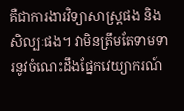គឺជាការងារវិទ្យាសាស្ត្រផង និងសិល្បៈផង។ វាមិនត្រឹមតែទាមទារនូវចំណេះដឹងផ្នែកវេយ្យាករណ៍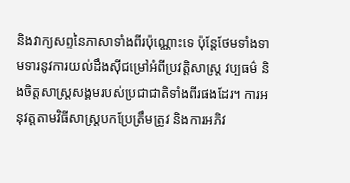និងវាក្យសព្ទនៃភាសាទាំងពីរប៉ុណ្ណោះទេ ប៉ុន្តែថែមទាំងទាមទារនូវការយល់ដឹងស៊ីជម្រៅអំពីប្រវត្តិសាស្ត្រ វប្បធម៌ និងចិត្តសាស្ត្រសង្គមរបស់ប្រជាជាតិទាំងពីរផងដែរ។ ការអនុវត្តតាមវិធីសាស្ត្របកប្រែត្រឹមត្រូវ និងការអភិវ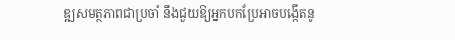ឌ្ឍសមត្ថភាពជាប្រចាំ នឹងជួយឱ្យអ្នកបកប្រែអាចបង្កើតនូ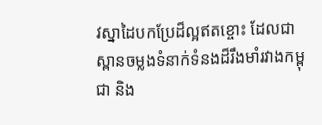វស្នាដៃបកប្រែដ៏ល្អឥតខ្ចោះ ដែលជាស្ពានចម្លងទំនាក់ទំនងដ៏រឹងមាំរវាងកម្ពុជា និង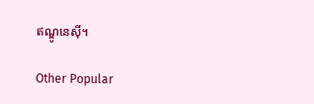ឥណ្ឌូនេស៊ី។

Other Popular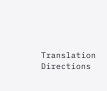Translation Directions